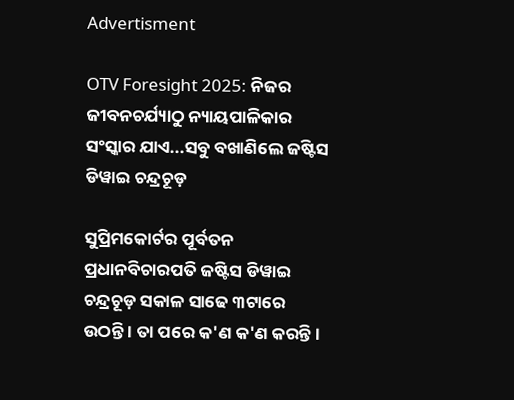Advertisment

OTV Foresight 2025: ନିଜର ଜୀବନଚର୍ଯ୍ୟାଠୁ ନ୍ୟାୟପାଳିକାର ସଂସ୍କାର ଯାଏ...ସବୁ ବଖାଣିଲେ ଜଷ୍ଟିସ ଡିୱାଇ ଚନ୍ଦ୍ରଚୂଡ଼

ସୁପ୍ରିମକୋର୍ଟର ପୂର୍ବତନ ପ୍ରଧାନବିଚାରପତି ଜଷ୍ଟିସ ଡିୱାଇ ଚନ୍ଦ୍ରଚୂଡ଼ ସକାଳ ସାଢେ ୩ଟାରେ ଉଠନ୍ତି । ତା ପରେ କ'ଣ କ'ଣ କରନ୍ତି ।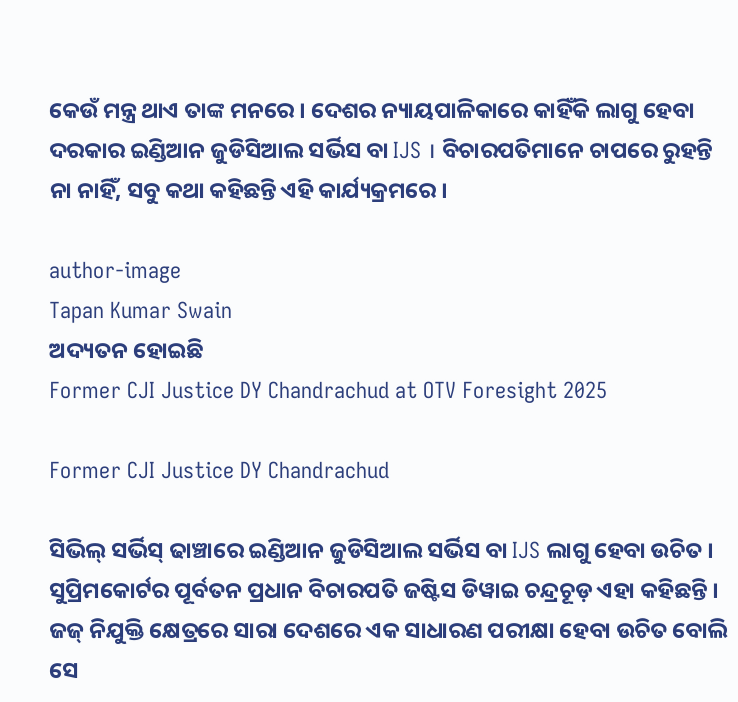କେଉଁ ମନ୍ତ୍ର ଥାଏ ତାଙ୍କ ମନରେ । ଦେଶର ନ୍ୟାୟପାଳିକାରେ କାହିଁକି ଲାଗୁ ହେବା ଦରକାର ଇଣ୍ଡିଆନ ଜୁଡିସିଆଲ ସର୍ଭିସ ବା IJS । ବିଚାରପତିମାନେ ଚାପରେ ରୁହନ୍ତି ନା ନାହିଁ, ସବୁ କଥା କହିଛନ୍ତି ଏହି କାର୍ଯ୍ୟକ୍ରମରେ ।

author-image
Tapan Kumar Swain
ଅଦ୍ୟତନ ହୋଇଛି
Former CJI Justice DY Chandrachud at OTV Foresight 2025

Former CJI Justice DY Chandrachud

ସିଭିଲ୍ ସର୍ଭିସ୍ ଢାଞ୍ଚାରେ ଇଣ୍ଡିଆନ ଜୁଡିସିଆଲ ସର୍ଭିସ ବା IJS ଲାଗୁ ହେବା ଉଚିତ । ସୁପ୍ରିମକୋର୍ଟର ପୂର୍ବତନ ପ୍ରଧାନ ବିଚାରପତି ଜଷ୍ଟିସ ଡିୱାଇ ଚନ୍ଦ୍ରଚୂଡ଼ ଏହା କହିଛନ୍ତି । ଜଜ୍ ନିଯୁକ୍ତି କ୍ଷେତ୍ରରେ ସାରା ଦେଶରେ ଏକ ସାଧାରଣ ପରୀକ୍ଷା ହେବା ଉଚିତ ବୋଲି ସେ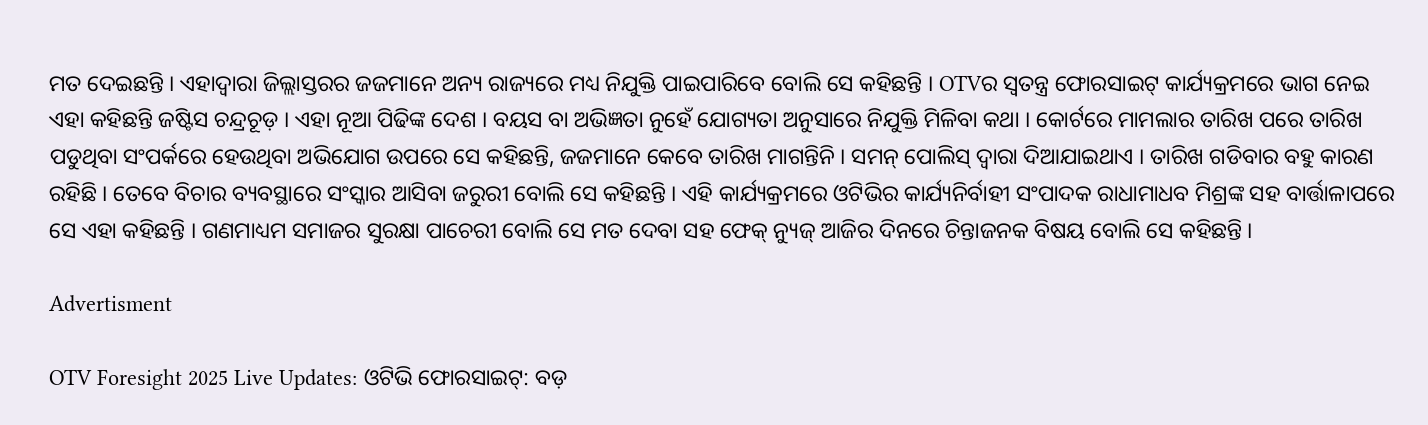ମତ ଦେଇଛନ୍ତି । ଏହାଦ୍ୱାରା ଜିଲ୍ଲାସ୍ତରର ଜଜମାନେ ଅନ୍ୟ ରାଜ୍ୟରେ ମଧ୍ୟ ନିଯୁକ୍ତି ପାଇପାରିବେ ବୋଲି ସେ କହିଛନ୍ତି । OTVର ସ୍ୱତନ୍ତ୍ର ଫୋରସାଇଟ୍ କାର୍ଯ୍ୟକ୍ରମରେ ଭାଗ ନେଇ ଏହା କହିଛନ୍ତି ଜଷ୍ଟିସ ଚନ୍ଦ୍ରଚୂଡ଼ । ଏହା ନୂଆ ପିଢିଙ୍କ ଦେଶ । ବୟସ ବା ଅଭିଜ୍ଞତା ନୁହେଁ ଯୋଗ୍ୟତା ଅନୁସାରେ ନିଯୁକ୍ତି ମିଳିବା କଥା । କୋର୍ଟରେ ମାମଲାର ତାରିଖ ପରେ ତାରିଖ ପଡୁଥିବା ସଂପର୍କରେ ହେଉଥିବା ଅଭିଯୋଗ ଉପରେ ସେ କହିଛନ୍ତି, ଜଜମାନେ କେବେ ତାରିଖ ମାଗନ୍ତିନି । ସମନ୍ ପୋଲିସ୍ ଦ୍ୱାରା ଦିଆଯାଇଥାଏ । ତାରିଖ ଗଡିବାର ବହୁ କାରଣ ରହିଛି । ତେବେ ବିଚାର ବ୍ୟବସ୍ଥାରେ ସଂସ୍କାର ଆସିବା ଜରୁରୀ ବୋଲି ସେ କହିଛନ୍ତି । ଏହି କାର୍ଯ୍ୟକ୍ରମରେ ଓଟିଭିର କାର୍ଯ୍ୟନିର୍ବାହୀ ସଂପାଦକ ରାଧାମାଧବ ମିଶ୍ରଙ୍କ ସହ ବାର୍ତ୍ତାଳାପରେ ସେ ଏହା କହିଛନ୍ତି । ଗଣମାଧ୍ୟମ ସମାଜର ସୁରକ୍ଷା ପାଚେରୀ ବୋଲି ସେ ମତ ଦେବା ସହ ଫେକ୍ ନ୍ୟୁଜ୍ ଆଜିର ଦିନରେ ଚିନ୍ତାଜନକ ବିଷୟ ବୋଲି ସେ କହିଛନ୍ତି ।

Advertisment

OTV Foresight 2025 Live Updates: ଓଟିଭି ଫୋରସାଇଟ୍: ବଡ଼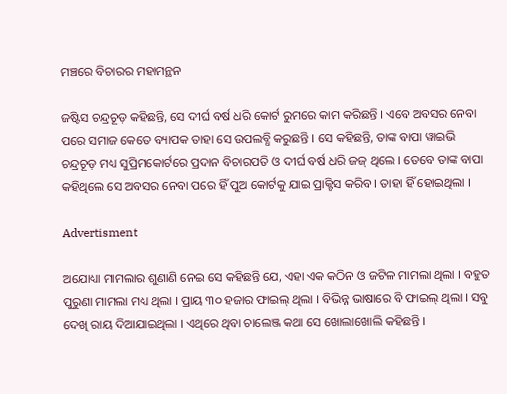ମଞ୍ଚରେ ବିଚାରର ମହାମନ୍ଥନ

ଜଷ୍ଟିସ ଚନ୍ଦ୍ରଚୂଡ଼ କହିଛନ୍ତି, ସେ ଦୀର୍ଘ ବର୍ଷ ଧରି କୋର୍ଟ ରୁମରେ କାମ କରିଛନ୍ତି । ଏବେ ଅବସର ନେବା ପରେ ସମାଜ କେତେ ବ୍ୟାପକ ତାହା ସେ ଉପଲବ୍ଧି କରୁଛନ୍ତି । ସେ କହିଛନ୍ତି, ତାଙ୍କ ବାପା ୱାଇଭି ଚନ୍ଦ୍ରଚୂଡ଼ ମଧ୍ୟ ସୁପ୍ରିମକୋର୍ଟରେ ପ୍ରଦାନ ବିଚାରପତି ଓ ଦୀର୍ଘ ବର୍ଷ ଧରି ଜଜ୍ ଥିଲେ । ତେବେ ତାଙ୍କ ବାପା କହିଥିଲେ ସେ ଅବସର ନେବା ପରେ ହିଁ ପୁଅ କୋର୍ଟକୁ ଯାଇ ପ୍ରାକ୍ଟିସ କରିବ । ତାହା ହିଁ ହୋଇଥିଲା ।

Advertisment

ଅଯୋଧ୍ୟା ମାମଲାର ଶୁଣାଣି ନେଇ ସେ କହିଛନ୍ତି ଯେ, ଏହା ଏକ କଠିନ ଓ ଜଟିଳ ମାମଲା ଥିଲା । ବହୁତ ପୁରୁଣା ମାମଲା ମଧ୍ୟ ଥିଲା । ପ୍ରାୟ ୩୦ ହଜାର ଫାଇଲ୍ ଥିଲା । ବିଭିନ୍ନ ଭାଷାରେ ବି ଫାଇଲ୍ ଥିଲା । ସବୁ ଦେଖି ରାୟ ଦିଆଯାଇଥିଲା । ଏଥିରେ ଥିବା ଚାଲେଞ୍ଜ କଥା ସେ ଖୋଲାଖୋଲି କହିଛନ୍ତି ।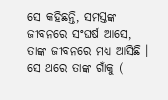ସେ କହିଛନ୍ତି, ସମସ୍ତଙ୍କ ଜୀବନରେ ସଂଘର୍ଷ ଆସେ, ତାଙ୍କ ଜୀବନରେ ମଧ୍ୟ ଆସିଛି । ସେ ଥରେ ତାଙ୍କ ଗାଁକୁ (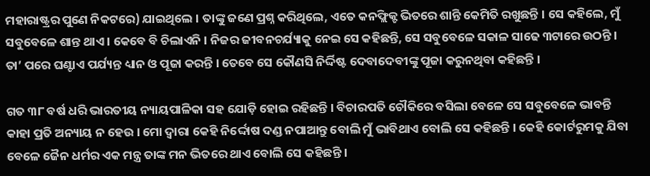ମହାରାଷ୍ଟ୍ରର ପୁଣେ ନିକଟରେ) ଯାଇଥିଲେ । ତାଙ୍କୁ ଜଣେ ପ୍ରଶ୍ନ କରିଥିଲେ, ଏତେ କନଫ୍ଲିକ୍ଟ ଭିତରେ ଶାନ୍ତି କେମିତି ରଖୁଛନ୍ତି । ସେ କହିଲେ, ମୁଁ ସବୁବେଳେ ଶାନ୍ତ ଥାଏ । କେବେ ବି ଚିଲାଏନି । ନିଜର ଜୀବନଚର୍ଯ୍ୟାକୁ ନେଇ ସେ କହିଛନ୍ତି, ସେ ସବୁବେଳେ ସକାଳ ସାଢେ ୩ଟାରେ ଉଠନ୍ତି । ତା’ ପରେ ଘଣ୍ଟାଏ ପର୍ଯ୍ୟନ୍ତ ଧ୍ୟାନ ଓ ପୂଜା କରନ୍ତି । ତେବେ ସେ କୌଣସି ନିର୍ଦ୍ଦିଷ୍ଟ ଦେବାଦେବୀଙ୍କୁ ପୂଜା କରୁନଥିବା କହିଛନ୍ତି ।

ଗତ ୩୮ ବର୍ଷ ଧରି ଭାରତୀୟ ନ୍ୟାୟପାଳିକା ସହ ଯୋଡ଼ି ହୋଇ ରହିଛନ୍ତି । ବିଚାରପତି ଚୌକିରେ ବସିଲା ବେଳେ ସେ ସବୁବେଳେ ଭାବନ୍ତି କାହା ପ୍ରତି ଅନ୍ୟାୟ ନ ହେଉ । ମୋ ଦ୍ୱାରା କେହି ନିର୍ଦ୍ଦୋଷ ଦଣ୍ଡ ନପାଆନ୍ତୁ ବୋଲି ମୁଁ ଭାବିଥାଏ ବୋଲି ସେ କହିଛନ୍ତି । କେହି କୋର୍ଟରୁମକୁ ଯିବା ବେଳେ ଜୈନ ଧର୍ମର ଏକ ମନ୍ତ୍ର ତାଙ୍କ ମନ ଭିତରେ ଥାଏ ବୋଲି ସେ କହିଛନ୍ତି ।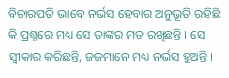ବିଚାରପତି ଭାବେ ନର୍ଭସ ହେବାର ଅନୁଭୂତି ରହିଛି କି ପ୍ରଶ୍ନରେ ମଧ୍ୟ ସେ ତାଙ୍କର ମତ ରଖିଛନ୍ତି । ସେ ସ୍ୱୀକାର କରିଛନ୍ତି, ଜଜମାନେ ମଧ୍ୟ ନର୍ଭସ ହୁଅନ୍ତି ।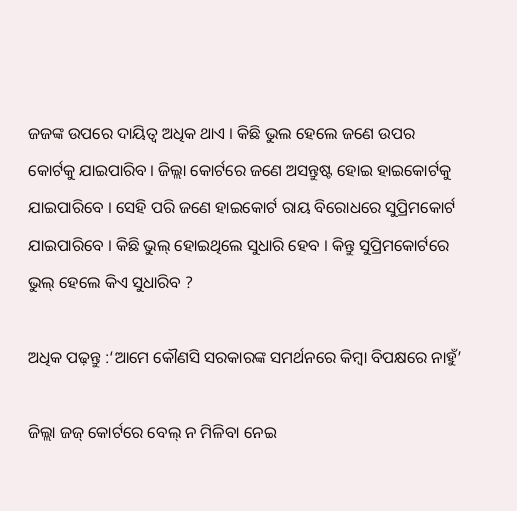ଜଜଙ୍କ ଉପରେ ଦାୟିତ୍ୱ ଅଧିକ ଥାଏ । କିଛି ଭୁଲ ହେଲେ ଜଣେ ଉପର କୋର୍ଟକୁ ଯାଇପାରିବ । ଜିଲ୍ଲା କୋର୍ଟରେ ଜଣେ ଅସନ୍ତୁଷ୍ଟ ହୋଇ ହାଇକୋର୍ଟକୁ ଯାଇପାରିବେ । ସେହି ପରି ଜଣେ ହାଇକୋର୍ଟ ରାୟ ବିରୋଧରେ ସୁପ୍ରିମକୋର୍ଟ ଯାଇପାରିବେ । କିଛି ଭୁଲ୍ ହୋଇଥିଲେ ସୁଧାରି ହେବ । କିନ୍ତୁ ସୁପ୍ରିମକୋର୍ଟରେ ଭୁଲ୍ ହେଲେ କିଏ ସୁଧାରିବ ?

ଅଧିକ ପଢ଼ନ୍ତୁ :‘ଆମେ କୌଣସି ସରକାରଙ୍କ ସମର୍ଥନରେ କିମ୍ବା ବିପକ୍ଷରେ ନାହୁଁ’

ଜିଲ୍ଲା ଜଜ୍‌ କୋର୍ଟରେ ବେଲ୍‌ ନ ମିଳିବା ନେଇ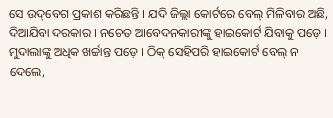ସେ ଉଦ୍‌ବେଗ ପ୍ରକାଶ କରିଛନ୍ତି । ଯଦି ଜିଲ୍ଲା କୋର୍ଟରେ ବେଲ୍‌ ମିଳିବାର ଅଛି, ଦିଆଯିବା ଦରକାର । ନଚେତ ଆବେଦନକାରୀଙ୍କୁ ହାଇକୋର୍ଟ ଯିବାକୁ ପଡ଼େ । ମୁଦାଲାଙ୍କୁ ଅଧିକ ଖର୍ଚ୍ଚାନ୍ତ ପଡ଼େ । ଠିକ୍‌ ସେହିପରି ହାଇକୋର୍ଟ ବେଲ୍‌ ନ ଦେଲେ,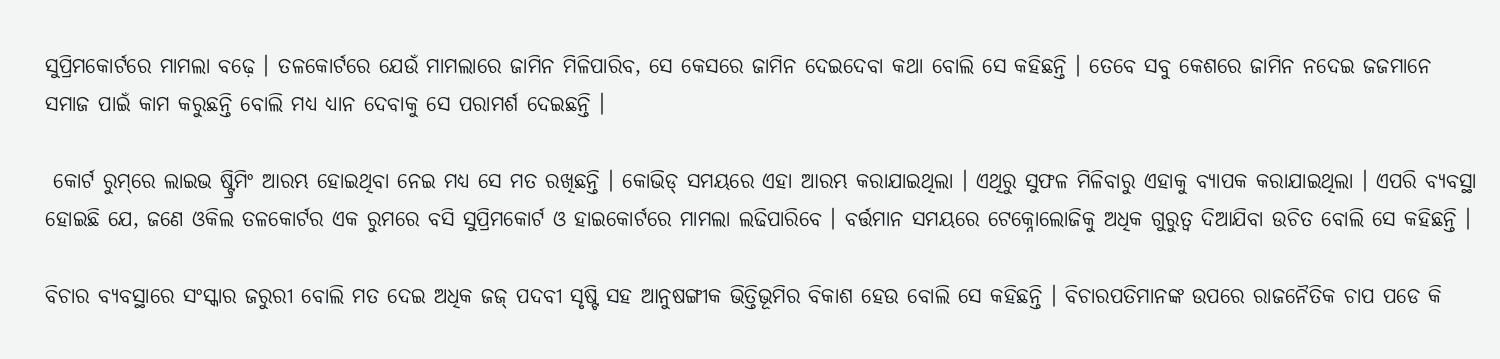ସୁପ୍ରିମକୋର୍ଟରେ ମାମଲା ବଢ଼େ । ତଳକୋର୍ଟରେ ଯେଉଁ ମାମଲାରେ ଜାମିନ ମିଳିପାରିବ, ସେ କେସରେ ଜାମିନ ଦେଇଦେବା କଥା ବୋଲି ସେ କହିଛନ୍ତି । ତେବେ ସବୁ କେଶରେ ଜାମିନ ନଦେଇ ଜଜମାନେ ସମାଜ ପାଇଁ କାମ କରୁଛନ୍ତି ବୋଲି ମଧ୍ୟ ଧ୍ୟାନ ଦେବାକୁ ସେ ପରାମର୍ଶ ଦେଇଛନ୍ତି ।

 କୋର୍ଟ ରୁମ୍‌ରେ ଲାଇଭ ଷ୍ଟ୍ରିମିଂ ଆରମ୍ଭ ହୋଇଥିବା ନେଇ ମଧ୍ୟ ସେ ମତ ରଖିଛନ୍ତି । କୋଭିଡ୍ ସମୟରେ ଏହା ଆରମ୍ଭ କରାଯାଇଥିଲା । ଏଥିରୁ ସୁଫଳ ମିଳିବାରୁ ଏହାକୁ ବ୍ୟାପକ କରାଯାଇଥିଲା । ଏପରି ବ୍ୟବସ୍ଥା ହୋଇଛି ଯେ, ଜଣେ ଓକିଲ ତଳକୋର୍ଟର ଏକ ରୁମରେ ବସି ସୁପ୍ରିମକୋର୍ଟ ଓ ହାଇକୋର୍ଟରେ ମାମଲା ଲଢିପାରିବେ । ବର୍ତ୍ତମାନ ସମୟରେ ଟେକ୍ନୋଲୋଜିକୁ ଅଧିକ ଗୁରୁତ୍ୱ ଦିଆଯିବା ଉଚିତ ବୋଲି ସେ କହିଛନ୍ତି ।

ବିଚାର ବ୍ୟବସ୍ଥାରେ ସଂସ୍କାର ଜରୁରୀ ବୋଲି ମତ ଦେଇ ଅଧିକ ଜଜ୍ ପଦବୀ ସୃଷ୍ଟି ସହ ଆନୁଷଙ୍ଗୀକ ଭିତ୍ତିଭୂମିର ବିକାଶ ହେଉ ବୋଲି ସେ କହିଛନ୍ତି । ବିଚାରପତିମାନଙ୍କ ଉପରେ ରାଜନୈତିକ ଚାପ ପଡେ କି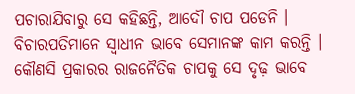ପଚାରାଯିବାରୁ ସେ କହିଛନ୍ତି, ଆଦୌ ଚାପ ପଡେନି । ବିଚାରପତିମାନେ ସ୍ୱାଧୀନ ଭାବେ ସେମାନଙ୍କ କାମ କରନ୍ତି । କୌଣସି ପ୍ରକାରର ରାଜନୈତିକ ଚାପକୁ ସେ ଦୃଢ଼ ଭାବେ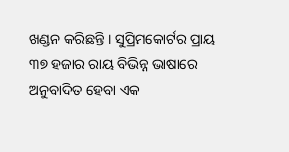ଖଣ୍ଡନ କରିଛନ୍ତି । ସୁପ୍ରିମକୋର୍ଟର ପ୍ରାୟ ୩୭ ହଜାର ରାୟ ବିଭିନ୍ନ ଭାଷାରେ ଅନୁବାଦିତ ହେବା ଏକ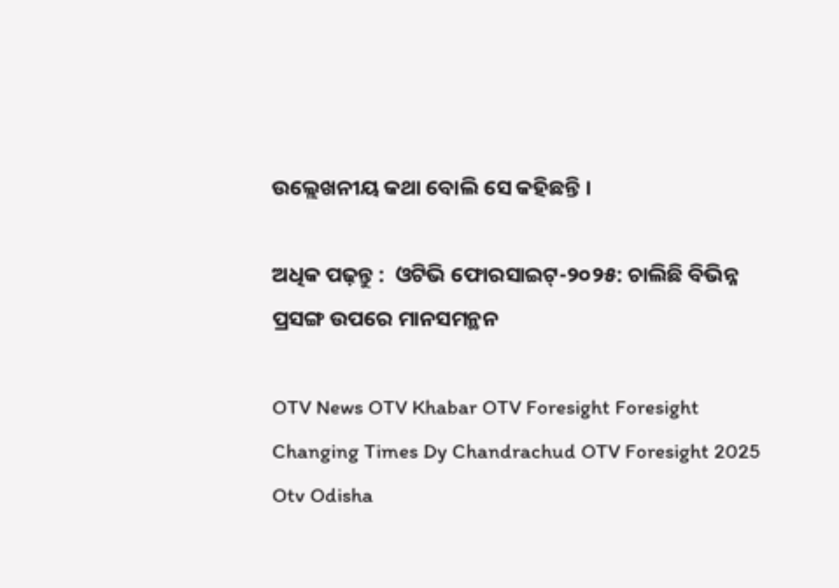ଉଲ୍ଲେଖନୀୟ କଥା ବୋଲି ସେ କହିଛନ୍ତି ।

ଅଧିକ ପଢ଼ନ୍ତୁ :  ଓଟିଭି ଫୋରସାଇଟ୍‌-୨୦୨୫: ଚାଲିଛି ବିଭିନ୍ନ ପ୍ରସଙ୍ଗ ଉପରେ ମାନସମନ୍ଥନ

OTV News OTV Khabar OTV Foresight Foresight Changing Times Dy Chandrachud OTV Foresight 2025 Otv Odisha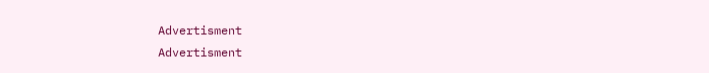Advertisment
Advertisment